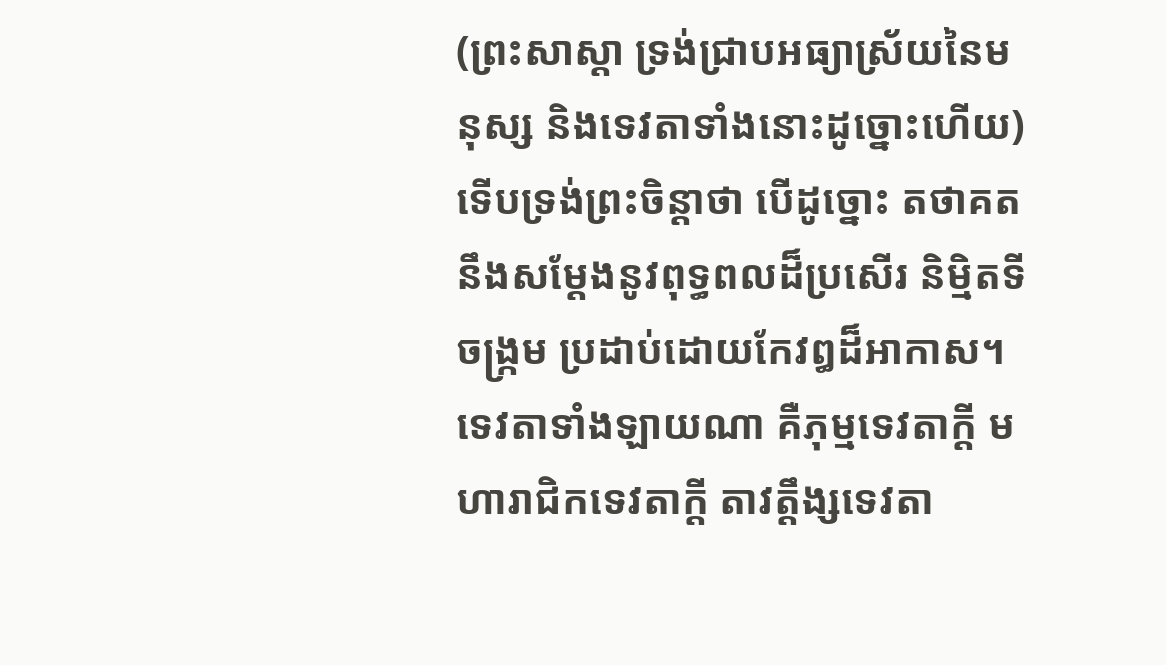(ព្រះសាស្តា ទ្រង់ជ្រាបអធ្យាស្រ័យនៃមនុស្ស និងទេវតាទាំងនោះដូច្នោះហើយ) ទើបទ្រង់ព្រះចិន្តាថា បើដូច្នោះ តថាគតនឹងសម្តែងនូវពុទ្ធពលដ៏ប្រសើរ និម្មិតទីចង្ក្រម ប្រដាប់ដោយកែវឰដ៏អាកាស។
ទេវតាទាំងឡាយណា គឺភុម្មទេវតាក្តី មហារាជិកទេវតាក្តី តាវត្តឹង្សទេវតា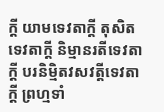ក្តី យាមទេវតាក្តី តុសិតទេវតាក្តី និម្មានរតីទេវតាក្តី បរនិម្មិតវសវត្តីទេវតាក្តី ព្រហ្មទាំ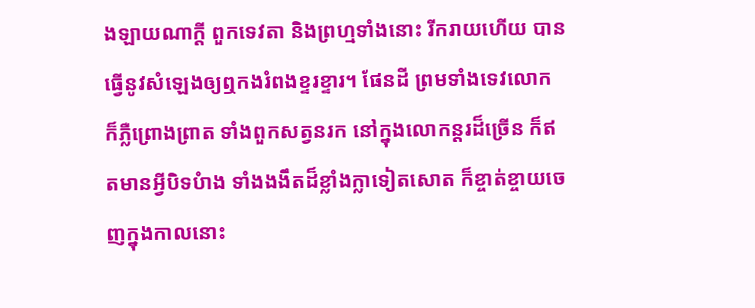ងឡាយណាក្តី ពួកទេវតា និងព្រហ្មទាំងនោះ រីករាយហើយ បានធ្វើនូវសំឡេងឲ្យឮកងរំពងខ្ទរខ្ទារ។ ផែនដី ព្រមទាំងទេវលោក ក៏ភ្លឺព្រោងព្រាត ទាំងពួកសត្វនរក នៅក្នុងលោកន្តរដ៏ច្រើន ក៏ឥតមានអ្វីបិទបំាង ទាំងងងឹតដ៏ខ្លាំងក្លាទៀតសោត ក៏ខ្ចាត់ខ្ចាយចេញក្នុងកាលនោះ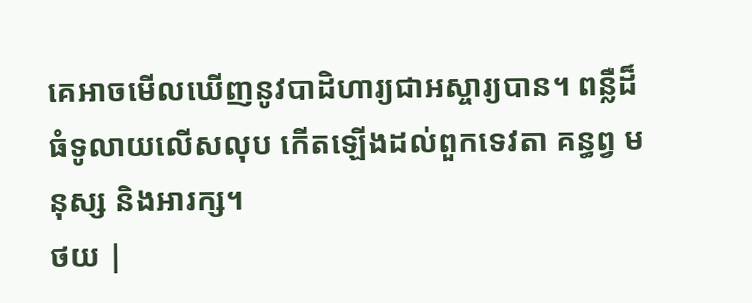គេអាចមើលឃើញនូវបាដិហារ្យជាអស្ចារ្យបាន។ ពន្លឺដ៏ធំទូលាយលើសលុប កើតឡើងដល់ពួកទេវតា គន្ធព្វ មនុស្ស និងអារក្ស។
ថយ |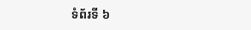ទំព័រទី ៦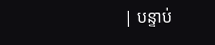| បន្ទាប់